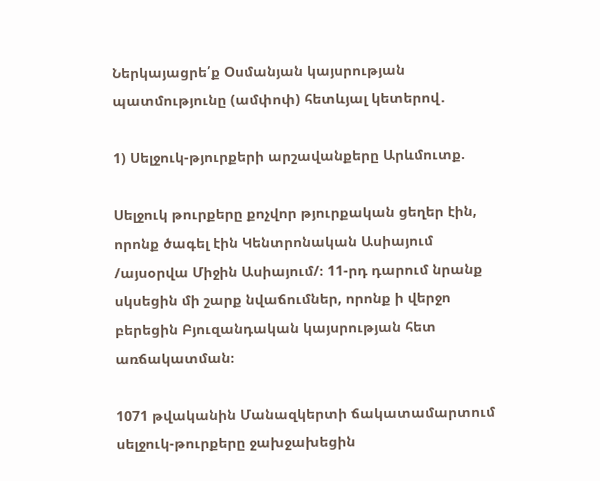Ներկայացրե՛ք Օսմանյան կայսրության պատմությունը (ամփոփ) հետևյալ կետերով․

1) Սելջուկ-թյուրքերի արշավանքերը Արևմուտք.

Սելջուկ թուրքերը քոչվոր թյուրքական ցեղեր էին, որոնք ծագել էին Կենտրոնական Ասիայում /այսօրվա Միջին Ասիայում/։ 11-րդ դարում նրանք սկսեցին մի շարք նվաճումներ, որոնք ի վերջո բերեցին Բյուզանդական կայսրության հետ առճակատման։

1071 թվականին Մանազկերտի ճակատամարտում սելջուկ-թուրքերը ջախջախեցին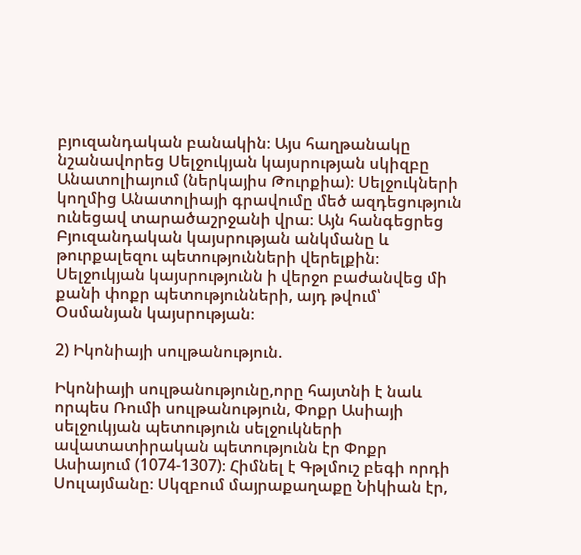բյուզանդական բանակին։ Այս հաղթանակը նշանավորեց Սելջուկյան կայսրության սկիզբը Անատոլիայում (ներկայիս Թուրքիա)։ Սելջուկների կողմից Անատոլիայի գրավումը մեծ ազդեցություն ունեցավ տարածաշրջանի վրա։ Այն հանգեցրեց Բյուզանդական կայսրության անկմանը և թուրքալեզու պետությունների վերելքին։ Սելջուկյան կայսրությունն ի վերջո բաժանվեց մի քանի փոքր պետությունների, այդ թվում՝ Օսմանյան կայսրության։

2) Իկոնիայի սուլթանություն.

Իկոնիայի սուլթանությունը,որը հայտնի է նաև որպես Ռումի սուլթանություն, Փոքր Ասիայի սելջուկյան պետություն սելջուկների ավատատիրական պետությունն էր Փոքր Ասիայում (1074-1307)։ Հիմնել է Գթլմուշ բեգի որդի Սուլայմանը։ Սկզբում մայրաքաղաքը Նիկիան էր,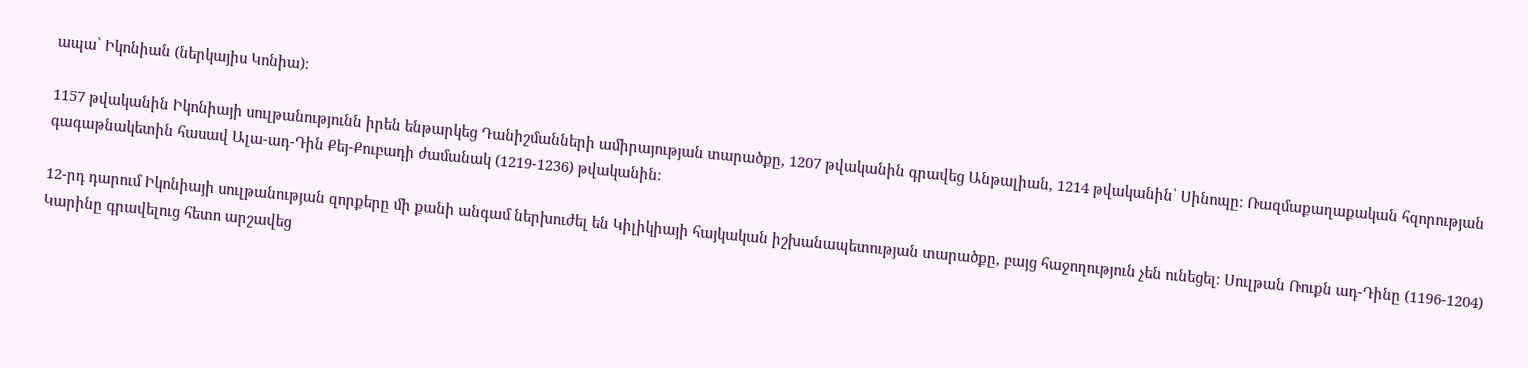ապա՝ Իկոնիան (ներկայիս Կոնիա)։

1157 թվականին Իկոնիայի սուլթանությունն իրեն ենթարկեց Դանիշմանների ամիրայության տարածքը, 1207 թվականին գրավեց Անթալիան, 1214 թվականին՝ Սինոպը։ Ռազմաքաղաքական հզորության գագաթնակետին հասավ Ալա-ադ-Դին Քեյ-Քուբադի ժամանակ (1219-1236) թվականին։

12-րդ դարում Իկոնիայի սուլթանության զորքերը մի քանի անգամ ներխուժել են Կիլիկիայի հայկական իշխանապետության տարածքը, բայց հաջողություն չեն ունեցել։ Սուլթան Ռուքն ադ-Դինը (1196-1204) Կարինը գրավելուց հետո արշավեց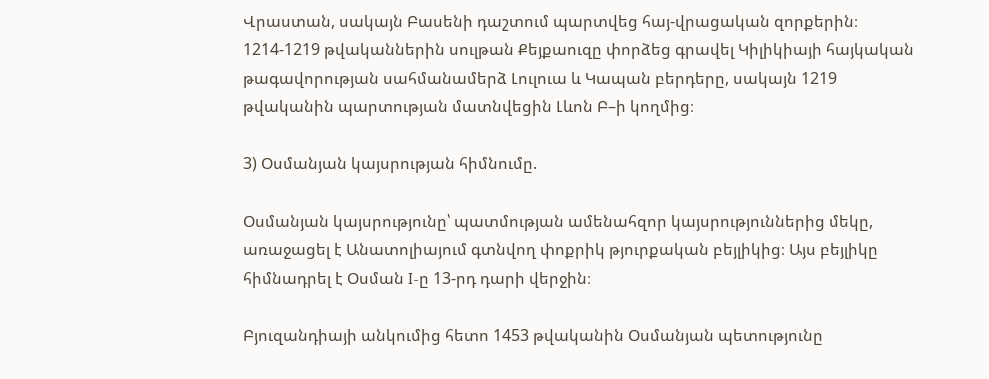Վրաստան, սակայն Բասենի դաշտում պարտվեց հայ-վրացական զորքերին։ 1214-1219 թվականներին սուլթան Քեյքաուզը փորձեց գրավել Կիլիկիայի հայկական թագավորության սահմանամերձ Լուլուա և Կապան բերդերը, սակայն 1219 թվականին պարտության մատնվեցին Լևոն Բ–ի կողմից։

3) Օսմանյան կայսրության հիմնումը.

Օսմանյան կայսրությունը՝ պատմության ամենահզոր կայսրություններից մեկը, առաջացել է Անատոլիայում գտնվող փոքրիկ թյուրքական բեյլիկից։ Այս բեյլիկը հիմնադրել է Օսման I-ը 13-րդ դարի վերջին։

Բյուզանդիայի անկումից հետո 1453 թվականին Օսմանյան պետությունը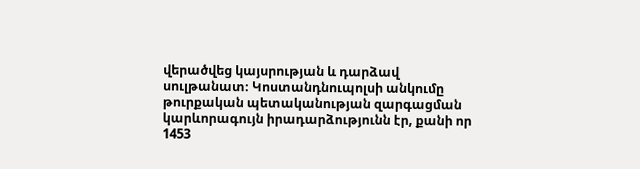վերածվեց կայսրության և դարձավ սուլթանատ։ Կոստանդնուպոլսի անկումը թուրքական պետականության զարգացման կարևորագույն իրադարձությունն էր, քանի որ 1453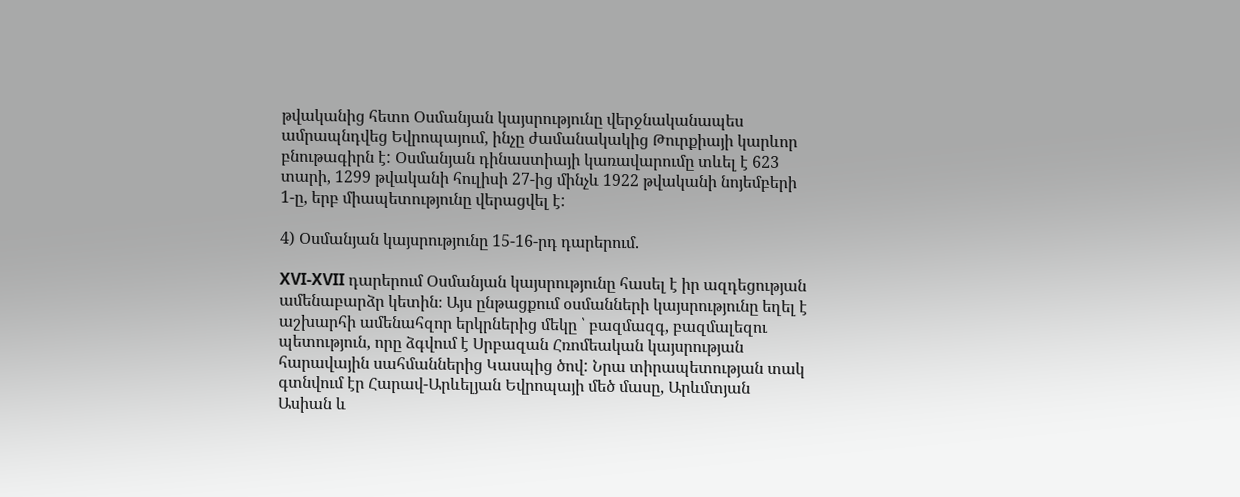թվականից հետո Օսմանյան կայսրությունը վերջնականապես ամրապնդվեց Եվրոպայում, ինչը ժամանակակից Թուրքիայի կարևոր բնութագիրն է: Օսմանյան դինաստիայի կառավարումը տևել է 623 տարի, 1299 թվականի հուլիսի 27-ից մինչև 1922 թվականի նոյեմբերի 1-ը, երբ միապետությունը վերացվել է:

4) Օսմանյան կայսրությունը 15-16-րդ դարերում.

XVI-XVII դարերում Օսմանյան կայսրությունը հասել է իր ազդեցության ամենաբարձր կետին։ Այս ընթացքում օսմանների կայսրությունը եղել է աշխարհի ամենահզոր երկրներից մեկը ՝ բազմազգ, բազմալեզու պետություն, որը ձգվում է Սրբազան Հռոմեական կայսրության հարավային սահմաններից Կասպից ծով: Նրա տիրապետության տակ գտնվում էր Հարավ-Արևելյան Եվրոպայի մեծ մասը, Արևմտյան Ասիան և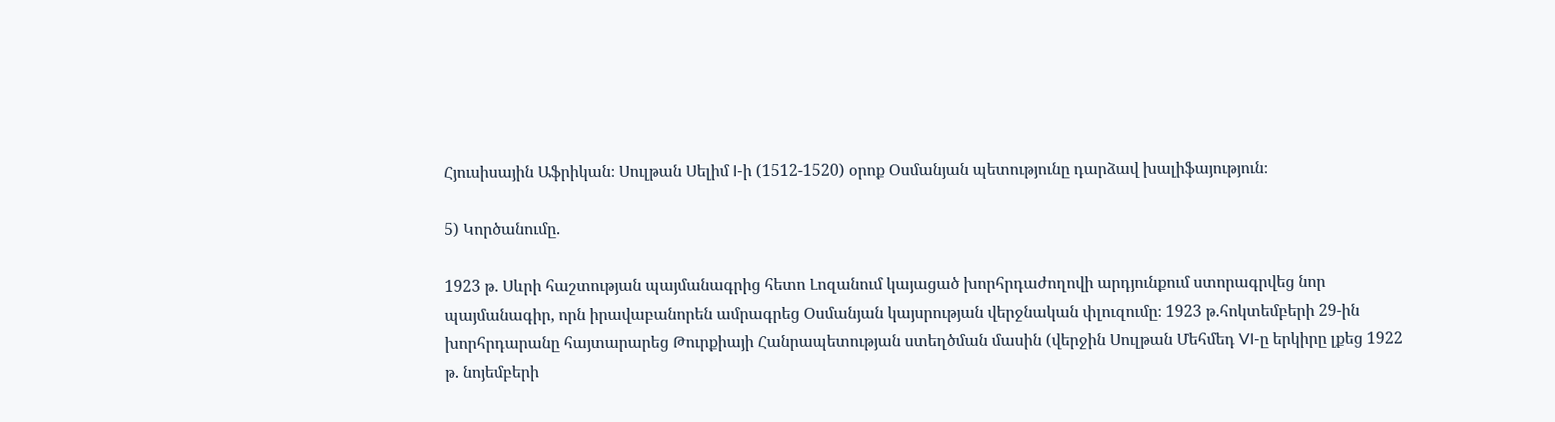Հյուսիսային Աֆրիկան։ Սուլթան Սելիմ I-ի (1512-1520) օրոք Օսմանյան պետությունը դարձավ խալիֆայություն։

5) Կործանումը.

1923 թ. Սևրի հաշտության պայմանագրից հետո Լոզանում կայացած խորհրդաժողովի արդյունքում ստորագրվեց նոր պայմանագիր, որն իրավաբանորեն ամրագրեց Օսմանյան կայսրության վերջնական փլուզումը։ 1923 թ.հոկտեմբերի 29-ին խորհրդարանը հայտարարեց Թուրքիայի Հանրապետության ստեղծման մասին (վերջին Սուլթան Մեհմեդ VI-ը երկիրը լքեց 1922 թ. նոյեմբերի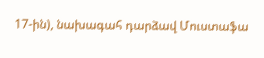17-ին), նախագահ դարձավ Մուստաֆա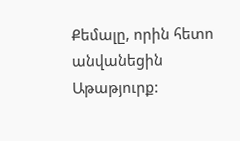Քեմալը, որին հետո անվանեցին Աթաթյուրք: